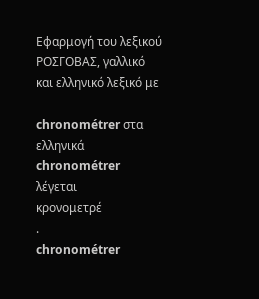Εφαρμογή του λεξικού ΡΟΣΓΟΒΑΣ, γαλλικό και ελληνικό λεξικό με

chronométrer στα ελληνικά
chronométrer
λέγεται
κρονομετρέ
.
chronométrer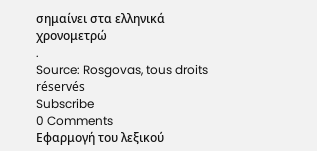σημαίνει στα ελληνικά
χρονομετρώ
.
Source: Rosgovas, tous droits réservés
Subscribe
0 Comments
Εφαρμογή του λεξικού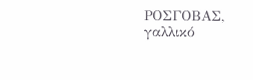ΡΟΣΓΟΒΑΣ, γαλλικό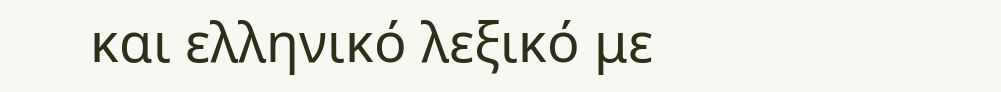και ελληνικό λεξικό με